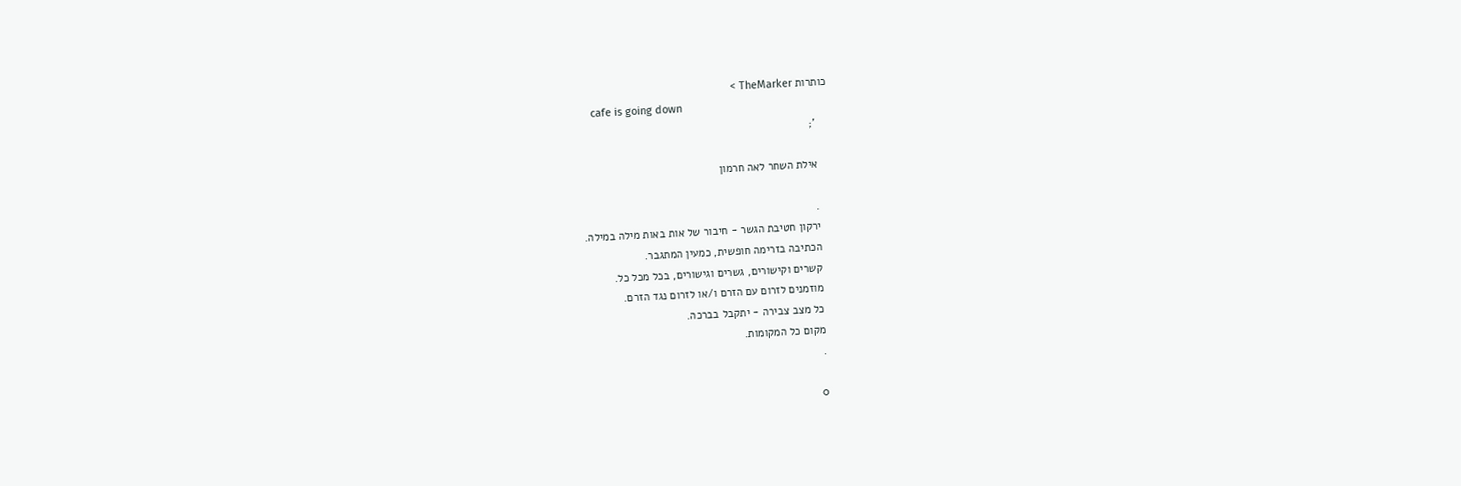כותרות TheMarker >
    cafe is going down
    ';

    אילת השחר לאה חרמון

    .
    ירקון חטיבת הגשר - חיבור של אות באות מילה במילה.
    הכתיבה בזרימה חופשית, כמעין המתגבר.
    קשרים וקישורים, גשרים וגישורים, בכל מכל כל.
    מוזמנים לזרום עם הזרם ו/או לזרום נגד הזרם.
    כל מצב צבירה - יתקבל בברכה.
    מקום כל המקומות.
    .

    0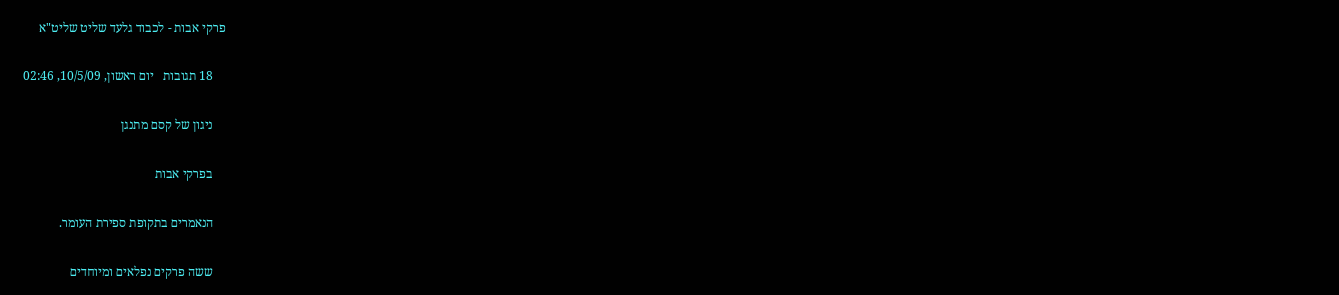פרקי אבות - לכבוד גלעד שליט שליט"א

    18 תגובות   יום ראשון, 10/5/09, 02:46

    ניגון של קסם מתנגן

    בפרקי אבות

    הנאמרים בתקופת ספירת העומר.

    ששה פרקים נפלאים ומיוחדים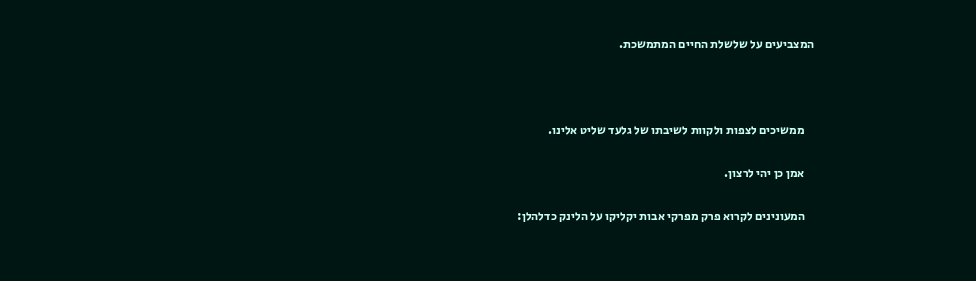המצביעים על שלשלת החיים המתמשכת.



    ממשיכים לצפות ולקוות לשיבתו של גלעד שליט אלינו.

    אמן כן יהי לרצון.

    המעונינים לקרוא פרק מפרקי אבות יקליקו על הלינק כדלהלן: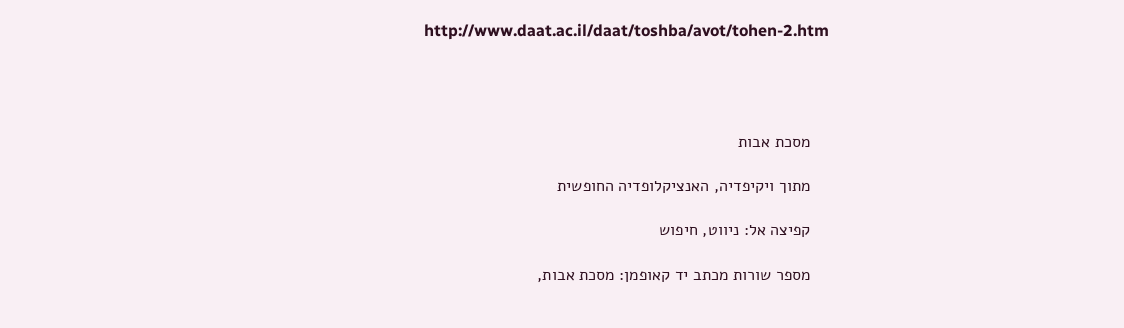http://www.daat.ac.il/daat/toshba/avot/tohen-2.htm




    מסכת אבות

    מתוך ויקיפדיה, האנציקלופדיה החופשית

    קפיצה אל: ניווט, חיפוש

    מספר שורות מכתב יד קאופמן: מסכת אבות,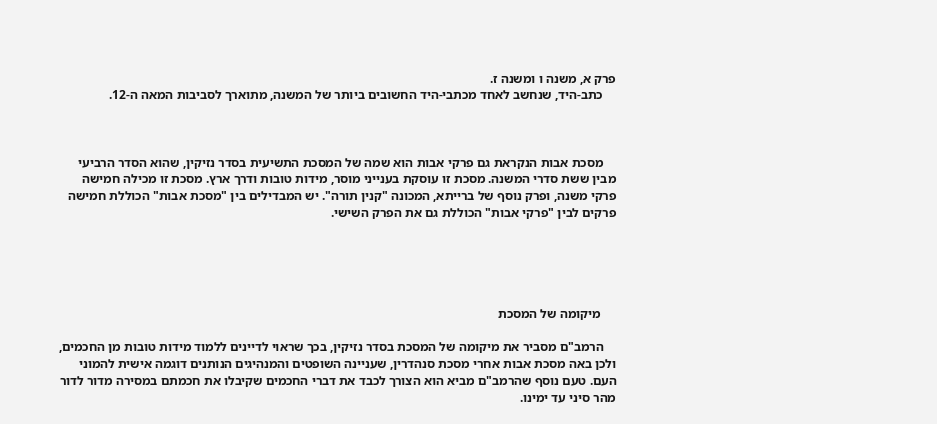פרק א, משנה ו ומשנה ז.
    כתב-היד, שנחשב לאחד מכתבי-היד החשובים ביותר של המשנה, מתוארך לסביבות המאה ה-12.



    מסכת אבות הנקראת גם פרקי אבות הוא שמה של המסכת התשיעית בסדר נזיקין, שהוא הסדר הרביעי מבין ששת סדרי המשנה. מסכת זו עוסקת בענייני מוסר, מידות טובות ודרך ארץ. מסכת זו מכילה חמישה פרקי משנה, ופרק נוסף של ברייתא, המכונה "קנין תורה". יש המבדילים בין "מסכת אבות" הכוללת חמישה פרקים לבין "פרקי אבות" הכוללת גם את הפרק השישי.





     מיקומה של המסכת

    הרמב"ם מסביר את מיקומה של המסכת בסדר נזיקין, בכך שראוי לדיינים ללמוד מידות טובות מן החכמים, ולכן באה מסכת אבות אחרי מסכת סנהדרין, שעניינה השופטים והמנהיגים הנותנים דוגמה אישית להמוני העם. טעם נוסף שהרמב"ם מביא הוא הצורך לכבד את דברי החכמים שקיבלו את חכמתם במסירה מדור לדור מהר סיני עד ימינו.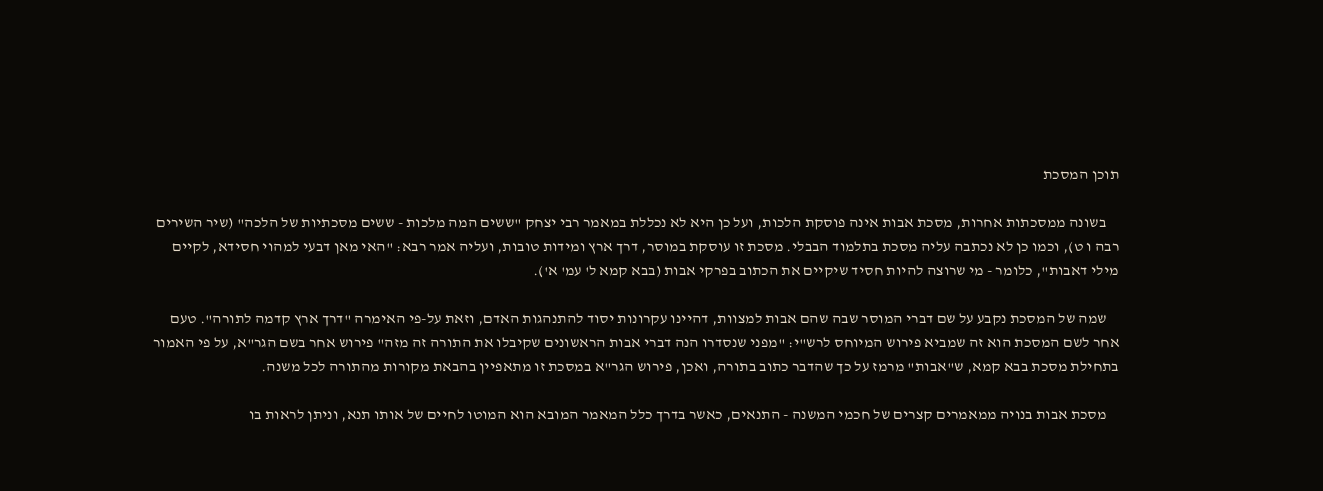תוכן המסכת

    בשונה ממסכתות אחרות, מסכת אבות אינה פוסקת הלכות, ועל כן היא לא נכללת במאמר רבי יצחק "ששים המה מלכות - ששים מסכתיות של הלכה" (שיר השירים רבה ו ט), וכמו כן לא נכתבה עליה מסכת בתלמוד הבבלי. מסכת זו עוסקת במוסר, דרך ארץ ומידות טובות, ועליה אמר רבא: "האי מאן דבעי למהוי חסידא, לקיים מילי דאבות", כלומר - מי שרוצה להיות חסיד שיקיים את הכתוב בפרקי אבות (בבא קמא ל' עמ' א').

    שמה של המסכת נקבע על שם דברי המוסר שבה שהם אבות למצוות, דהיינו עקרונות יסוד להתנהגות האדם, וזאת על-פי האימרה "דרך ארץ קדמה לתורה". טעם אחר לשם המסכת הוא זה שמביא פירוש המיוחס לרש"י: "מפני שנסדרו הנה דברי אבות הראשונים שקיבלו את התורה זה מזה" פירוש אחר בשם הגר"א, על פי האמור בתחילת מסכת בבא קמא, ש"אבות" מרמז על כך שהדבר כתוב בתורה, ואכן, פירוש הגר"א במסכת זו מתאפיין בהבאת מקורות מהתורה לכל משנה.

    מסכת אבות בנויה ממאמרים קצרים של חכמי המשנה - התנאים, כאשר בדרך כלל המאמר המובא הוא המוטו לחיים של אותו תנא, וניתן לראות בו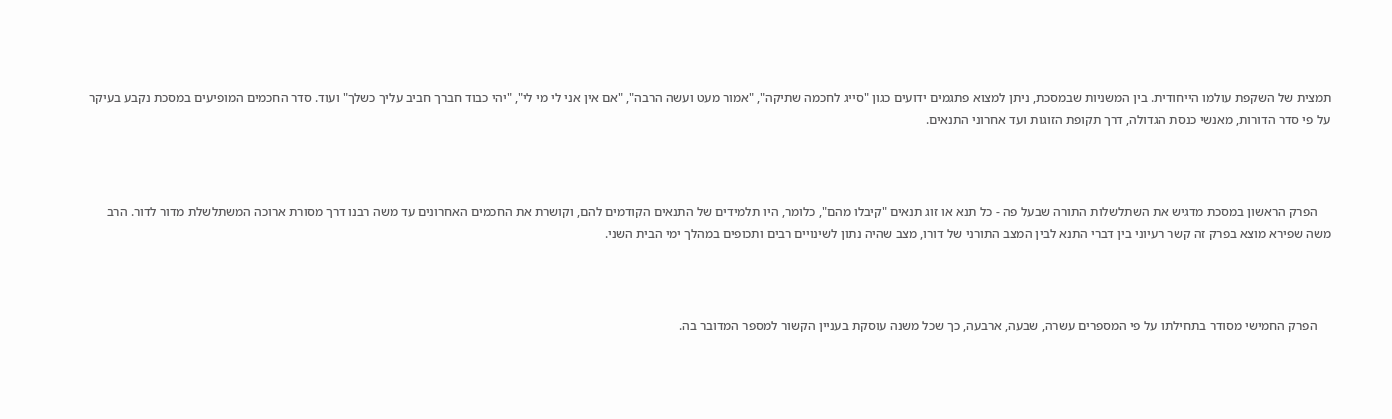תמצית של השקפת עולמו הייחודית. בין המשניות שבמסכת, ניתן למצוא פתגמים ידועים כגון "סייג לחכמה שתיקה", "אמור מעט ועשה הרבה", "אם אין אני לי מי לי", "יהי כבוד חברך חביב עליך כשלך" ועוד. סדר החכמים המופיעים במסכת נקבע בעיקר על פי סדר הדורות, מאנשי כנסת הגדולה, דרך תקופת הזוגות ועד אחרוני התנאים.



    הפרק הראשון במסכת מדגיש את השתלשלות התורה שבעל פה - כל תנא או זוג תנאים "קיבלו מהם", כלומר, היו תלמידים של התנאים הקודמים להם, וקושרת את החכמים האחרונים עד משה רבנו דרך מסורת ארוכה המשתלשלת מדור לדור. הרב משה שפירא מוצא בפרק זה קשר רעיוני בין דברי התנא לבין המצב התורני של דורו, מצב שהיה נתון לשינויים רבים ותכופים במהלך ימי הבית השני.



    הפרק החמישי מסודר בתחילתו על פי המספרים עשרה, שבעה, ארבעה, כך שכל משנה עוסקת בעניין הקשור למספר המדובר בה.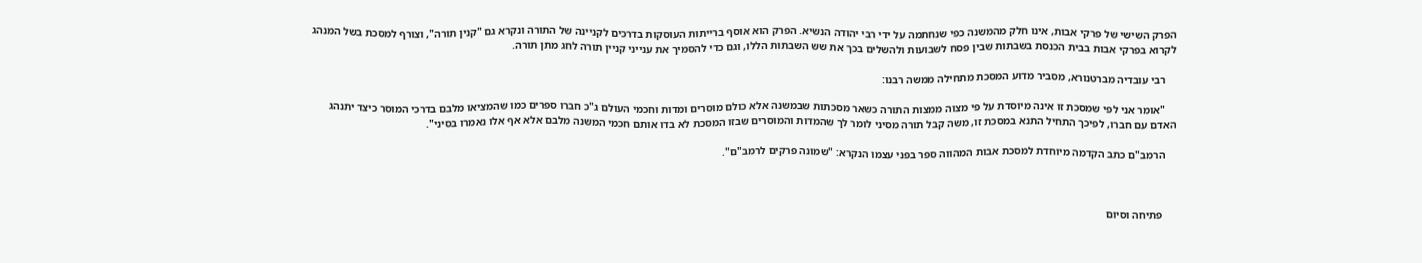הפרק השישי של פרקי אבות, אינו חלק מהמשנה כפי שנחתמה על ידי רבי יהודה הנשיא. הפרק הוא אוסף ברייתות העוסקות בדרכים לקניינה של התורה ונקרא גם "קנין תורה", וצורף למסכת בשל המנהג לקרוא בפרקי אבות בבית הכנסת בשבתות שבין פסח לשבועות ולהשלים בכך את שש השבתות הללו, וגם כדי להסמיך את ענייני קניין תורה לחג מתן תורה.

    רבי עובדיה מברטנורא, מסביר מדוע המסכת מתחילה ממשה רבנו:

    "אומר אני לפי שמסכת זו אינה מיוסדת על פי מצוה ממצות התורה כשאר מסכתות שבמשנה אלא כולם מוסרים ומדות וחכמי העולם ג"כ חברו ספרים כמו שהמציאו מלבם בדרכי המוסר כיצד יתנהג האדם עם חברו, לפיכך התחיל התנא במסכת זו, משה קבל תורה מסיני לומר לך שהמדות והמוסרים שבזו המסכת לא בדו אותם חכמי המשנה מלבם אלא אף אלו נאמרו בסיני".

    הרמב"ם כתב הקדמה מיוחדת למסכת אבות המהווה ספר בפני עצמו הנקרא: "שמונה פרקים לרמב"ם".



     פתיחה וסיום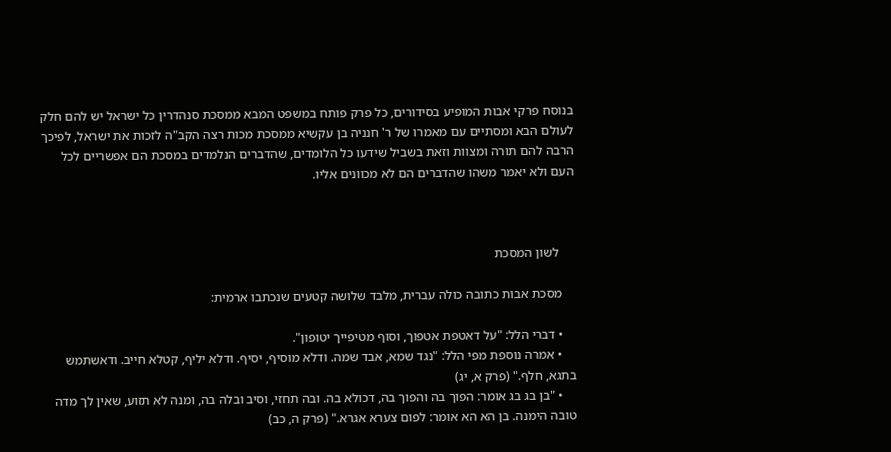בנוסח פרקי אבות המופיע בסידורים, כל פרק פותח במשפט המבא ממסכת סנהדרין כל ישראל יש להם חלק לעולם הבא ומסתיים עם מאמרו של ר' חנניה בן עקשיא ממסכת מכות רצה הקב"ה לזכות את ישראל, לפיכך הרבה להם תורה ומצוות וזאת בשביל שידעו כל הלומדים, שהדברים הנלמדים במסכת הם אפשריים לכל העם ולא יאמר משהו שהדברים הם לא מכוונים אליו.



     לשון המסכת

    מסכת אבות כתובה כולה עברית, מלבד שלושה קטעים שנכתבו ארמית:

    • דברי הלל: "על דאטפת אטפוך, וסוף מטיפייך יטופון".
    • אמרה נוספת מפי הלל: "נגד שמא, אבד שמה. ודלא מוסיף, יסיף. ודלא יליף, קטלא חייב. ודאשתמש בתגא, חלף." (פרק א, יג)
    • "בן בג בג אומר: הפוך בה והפוך בה, דכולא בה. ובה תחזי, וסיב ובלה בה, ומנה לא תזוע, שאין לך מדה טובה הימנה. בן הא הא אומר: לפום צערא אגרא." (פרק ה, כב)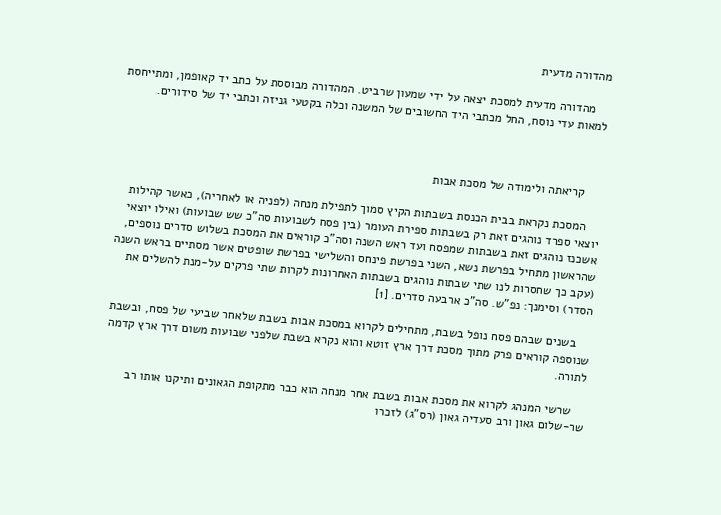מהדורה מדעית

    מהדורה מדעית למסכת יצאה על ידי שמעון שרביט. המהדורה מבוססת על כתב יד קאופמן, ומתייחסת למאות עדי נוסח, החל מכתבי היד החשובים של המשנה וכלה בקטעי גניזה וכתבי יד של סידורים.



     קריאתה ולימודה של מסכת אבות

    המסכת נקראת בבית הכנסת בשבתות הקיץ סמוך לתפילת מנחה (לפניה או לאחריה), כאשר קהילות יוצאי ספרד נוהגים זאת רק בשבתות ספירת העומר (בין פסח לשבועות סה"כ שש שבועות) ואילו יוצאי אשכנז נוהגים זאת בשבתות שמפסח ועד ראש השנה וסה"כ קוראים את המסכת בשלוש סדרים נוספים, שהראשון מתחיל בפרשת נשא, השני בפרשת פינחס והשלישי בפרשת שופטים אשר מסתיים בראש השנה (עקב כך שחסרות לנו שתי שבתות נוהגים בשבתות האחרונות לקרות שתי פרקים על-מנת להשלים את הסדר) וסימנך: נפ"ש. סה"כ ארבעה סדרים. [1]

    בשנים שבהם פסח נופל בשבת, מתחילים לקרוא במסכת אבות בשבת שלאחר שביעי של פסח, ובשבת שנוספה קוראים פרק מתוך מסכת דרך ארץ זוטא והוא נקרא בשבת שלפני שבועות משום דרך ארץ קדמה לתורה.

    שרשי המנהג לקרוא את מסכת אבות בשבת אחר מנחה הוא כבר מתקופת הגאונים ותיקנו אותו רב שר-שלום גאון ורב סעדיה גאון (רס"ג) לזכרו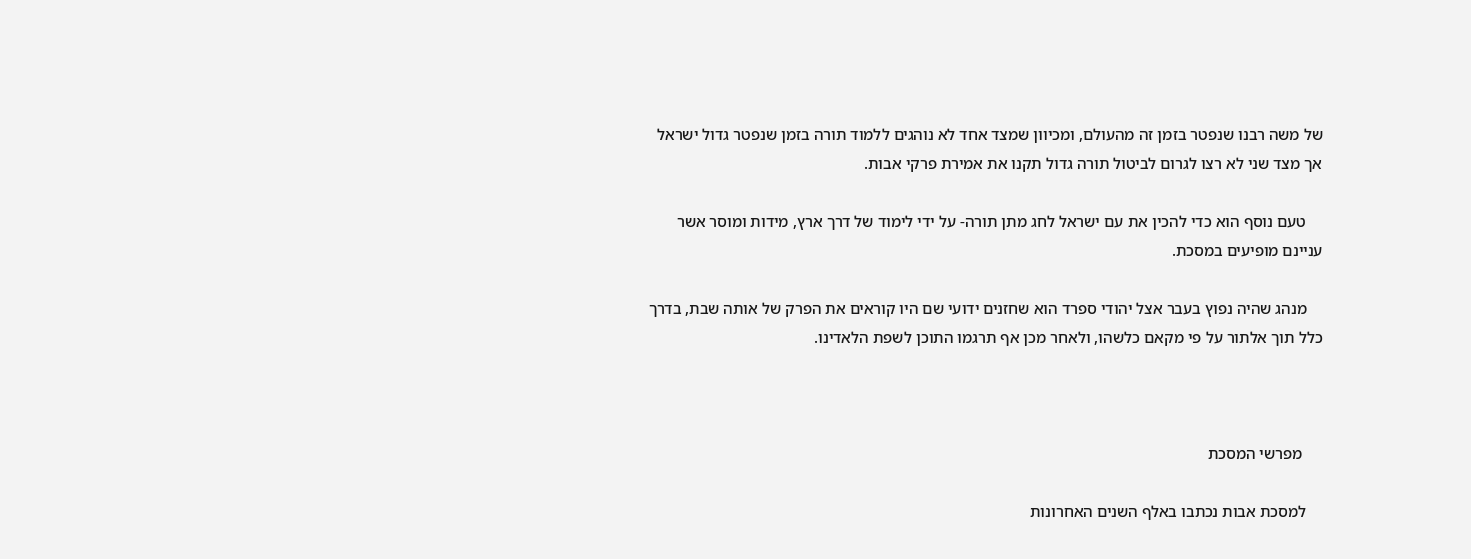של משה רבנו שנפטר בזמן זה מהעולם, ומכיוון שמצד אחד לא נוהגים ללמוד תורה בזמן שנפטר גדול ישראל אך מצד שני לא רצו לגרום לביטול תורה גדול תקנו את אמירת פרקי אבות.

    טעם נוסף הוא כדי להכין את עם ישראל לחג מתן תורה- על ידי לימוד של דרך ארץ, מידות ומוסר אשר עניינם מופיעים במסכת.

    מנהג שהיה נפוץ בעבר אצל יהודי ספרד הוא שחזנים ידועי שם היו קוראים את הפרק של אותה שבת, בדרך כלל תוך אלתור על פי מקאם כלשהו, ולאחר מכן אף תרגמו התוכן לשפת הלאדינו.



     מפרשי המסכת

    למסכת אבות נכתבו באלף השנים האחרונות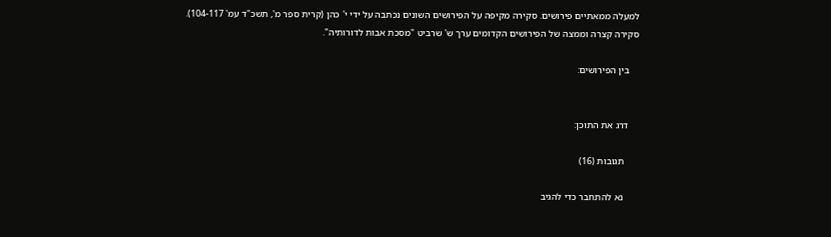למעלה ממאתיים פירושים. סקירה מקיפה על הפירושים השונים נכתבה על ידי י' כהן (קרית ספר מ', תשכ"ד עמ' 104-117). סקירה קצרה וממצה של הפירושים הקדומים ערך ש' שרביט "מסכת אבות לדורותיה".

    בין הפירושים:


    דרג את התוכן:

      תגובות (16)

      נא להתחבר כדי להגיב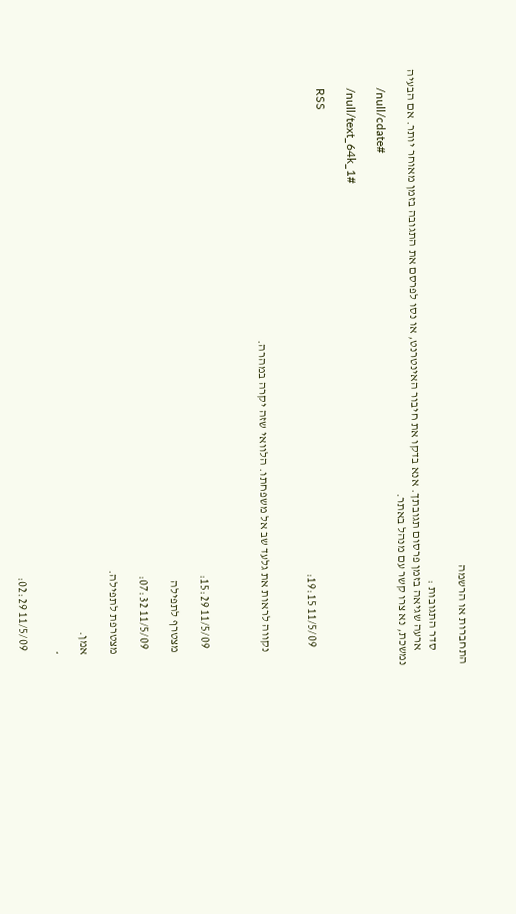התחברות או הרשמה

      סדר התגובות :
      ארעה שגיאה בזמן פרסום תגובתך. אנא בדקו את חיבור האינטרנט, או נסו לפרסם את התגובה בזמן מאוחר יותר. אם הבעיה נמשכת, נא צרו קשר עם מנהל באתר.
      /null/cdate#

      /null/text_64k_1#

      RSS
        11/5/09 19:15:


      נקווה לראות את גלעד שב אל משפחתו. הלוואי שזה יקרה במהרה.



        11/5/09 15:29:

      מצטרף לתפילה

        11/5/09 07:32:

      מצטרפת לתפילה.

      אמן.

      *

        11/5/09 02:29: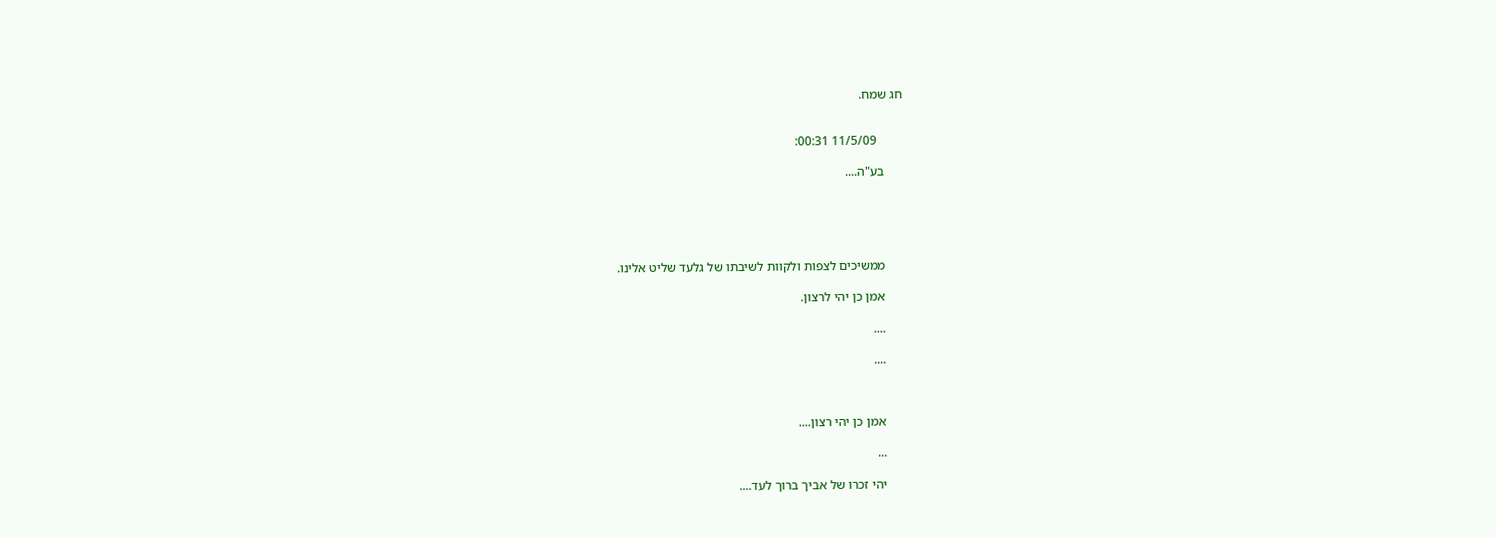חג שמח.


        11/5/09 00:31:

      בע"ה....





      ממשיכים לצפות ולקוות לשיבתו של גלעד שליט אלינו.

      אמן כן יהי לרצון.

      ....

      ....



      אמן כן יהי רצון....

      ...

      יהי זכרו של אביך ברוך לעד....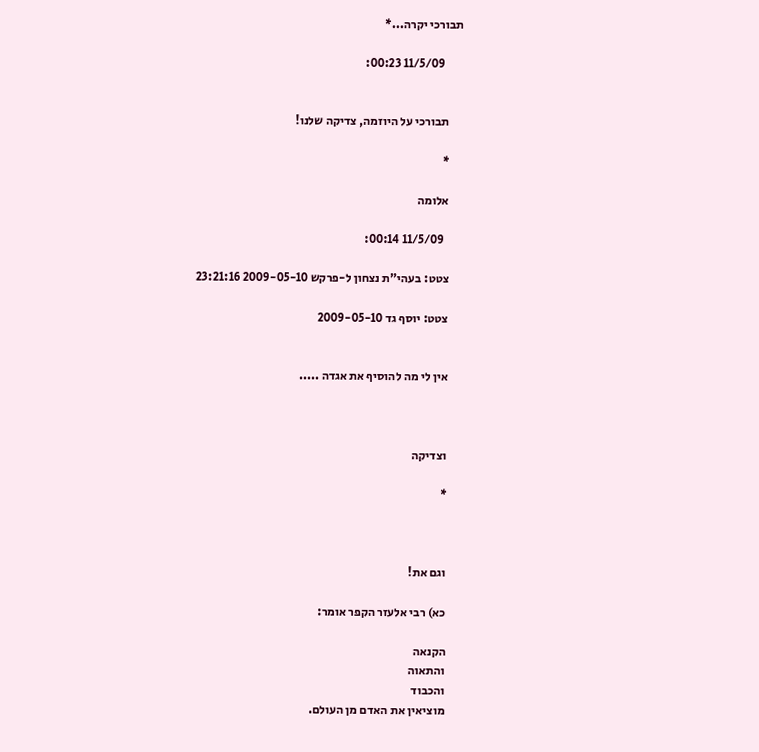תבורכי יקרה...*

        11/5/09 00:23:


      תבורכי על היוזמה, צדיקה שלנו!

      *

      אלומה

        11/5/09 00:14:

      צטט: בעהי"ת נצחון ל-פרקש 2009-05-10 23:21:16

      צטט: יוסף גד 2009-05-10


      אין לי מה להוסיף את אגדה .....



      וצדיקה

      *



      וגם את!

      כא) רבי אלעזר הקפר אומר:

      הקנאה
      והתאוה
      והכבוד
      מוציאין את האדם מן העולם.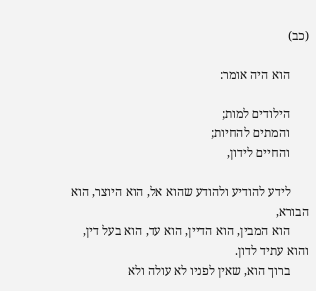(כב)

      הוא היה אומר:

      הילודים למות;
      והמתים להחיות;
      והחיים לידון,

      לידע להודיע ולהודע שהוא אל, הוא היוצר, הוא הבורא,
      הוא המבין, הוא הדיין, הוא עד, הוא בעל דין, והוא עתיד לדון.
      ברוך הוא, שאין לפניו לא עולה ולא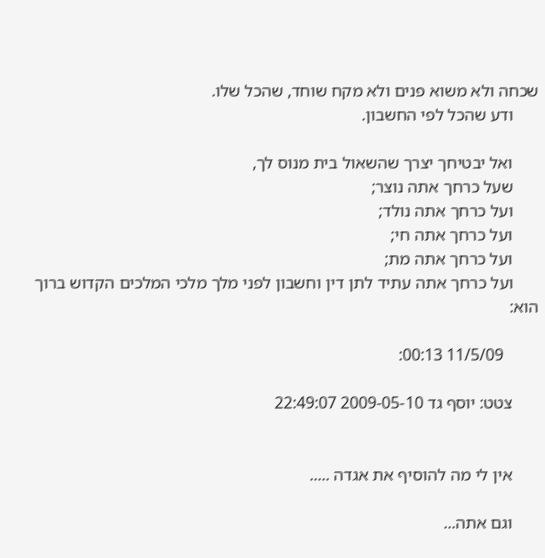שכחה ולא משוא פנים ולא מקח שוחד, שהכל שלו.
      ודע שהכל לפי החשבון.

      ואל יבטיחך יצרך שהשאול בית מנוס לך,
      שעל כרחך אתה נוצר;
      ועל כרחך אתה נולד;
      ועל כרחך אתה חי;
      ועל כרחך אתה מת;
      ועל כרחך אתה עתיד לתן דין וחשבון לפני מלך מלכי המלכים הקדוש ברוך הוא:

        11/5/09 00:13:

      צטט: יוסף גד 2009-05-10 22:49:07


      אין לי מה להוסיף את אגדה .....

      וגם אתה...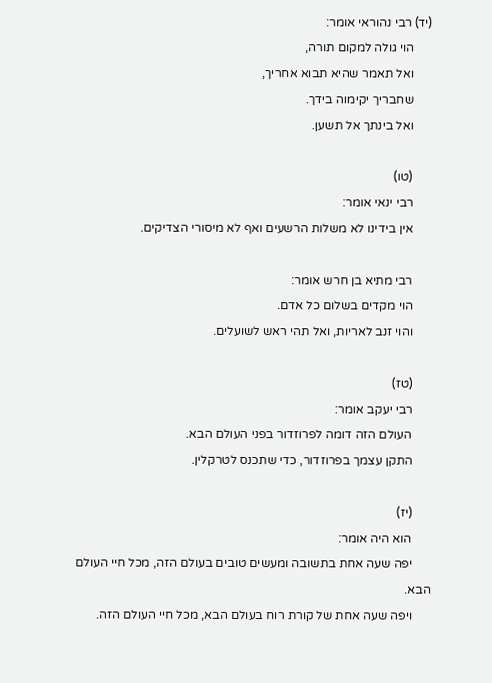(יד) רבי נהוראי אומר:
      הוי גולה למקום תורה,
      ואל תאמר שהיא תבוא אחריך,
      שחבריך יקימוה בידך.
      ואל בינתך אל תשען.

      (טו)
      רבי ינאי אומר:
      אין בידינו לא משלות הרשעים ואף לא מיסורי הצדיקים.

      רבי מתיא בן חרש אומר:
      הוי מקדים בשלום כל אדם.
      והוי זנב לאריות, ואל תהי ראש לשועלים.

      (טז)
      רבי יעקב אומר:
      העולם הזה דומה לפרוזדור בפני העולם הבא.
      התקן עצמך בפרוזדור, כדי שתכנס לטרקלין.

      (יז)
      הוא היה אומר:
      יפה שעה אחת בתשובה ומעשים טובים בעולם הזה, מכל חיי העולם הבא.
      ויפה שעה אחת של קורת רוח בעולם הבא, מכל חיי העולם הזה.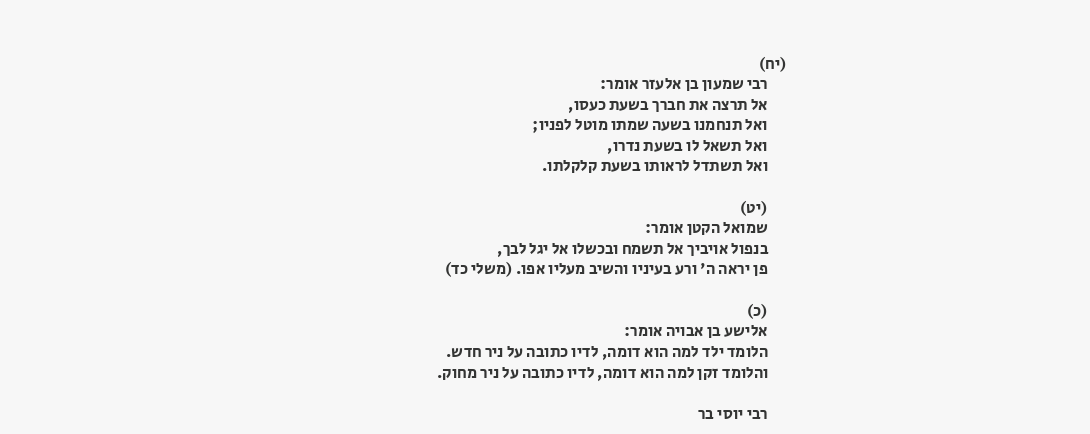(יח)
      רבי שמעון בן אלעזר אומר:
      אל תרצה את חברך בשעת כעסו,
      ואל תנחמנו בשעה שמתו מוטל לפניו;
      ואל תשאל לו בשעת נדרו,
      ואל תשתדל לראותו בשעת קלקלתו.

      (יט)
      שמואל הקטן אומר:
      בנפול אויביך אל תשמח ובכשלו אל יגל לבך,
      פן יראה ה' ורע בעיניו והשיב מעליו אפו. (משלי כד)

      (כ)
      אלישע בן אבויה אומר:
      הלומד ילד למה הוא דומה, לדיו כתובה על ניר חדש.
      והלומד זקן למה הוא דומה, לדיו כתובה על ניר מחוק.

      רבי יוסי בר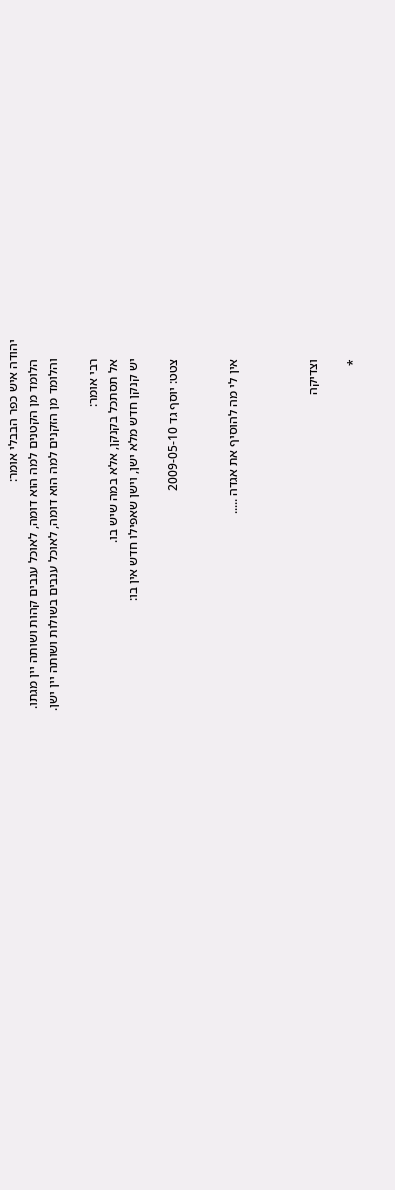יהודה איש כפר הבבלי אומר:
      הלומד מן הקטנים למה הוא דומה, לאוכל ענבים קהות ושותה יין מגתו.
      והלומד מן הזקנים למה הוא דומה, לאוכל ענבים בשולות ושותה יין ישן.

      רבי אומר:
      אל תסתכל בקנקן, אלא במה שיש בו.
      יש קנקן חדש מלא ישן, וישן שאפילו חדש אין בו:

      צטט: יוסף גד 2009-05-10


      אין לי מה להוסיף את אגדה .....



      וצדיקה

      *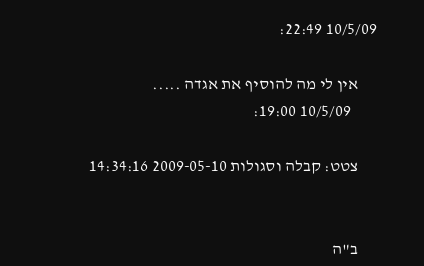10/5/09 22:49:

      אין לי מה להוסיף את אגדה .....
        10/5/09 19:00:

      צטט: קבלה וסגולות 2009-05-10 14:34:16


      ב"ה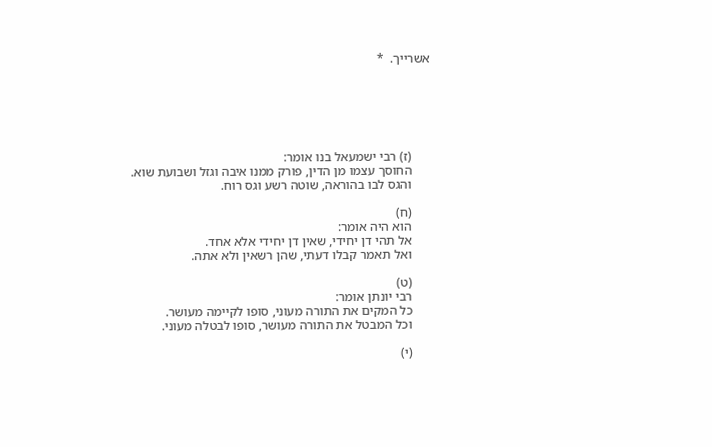אשרייך.  *






      (ז) רבי ישמעאל בנו אומר:
      החוסך עצמו מן הדין, פורק ממנו איבה וגזל ושבועת שוא.
      והגס לבו בהוראה, שוטה רשע וגס רוח.

      (ח)
      הוא היה אומר:
      אל תהי דן יחידי, שאין דן יחידי אלא אחד.
      ואל תאמר קבלו דעתי, שהן רשאין ולא אתה.

      (ט)
      רבי יונתן אומר:
      כל המקים את התורה מעוני, סופו לקיימה מעושר.
      וכל המבטל את התורה מעושר, סופו לבטלה מעוני.

      (י)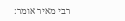רבי מאיר אומר: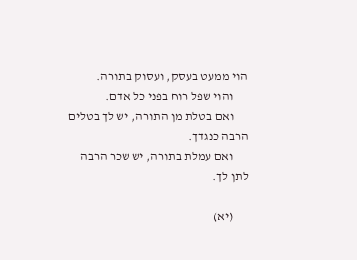הוי ממעט בעסק, ועסוק בתורה.
      והוי שפל רוח בפני כל אדם.
      ואם בטלת מן התורה, יש לך בטלים הרבה כנגדך.
      ואם עמלת בתורה, יש שכר הרבה לתן לך.

      (יא)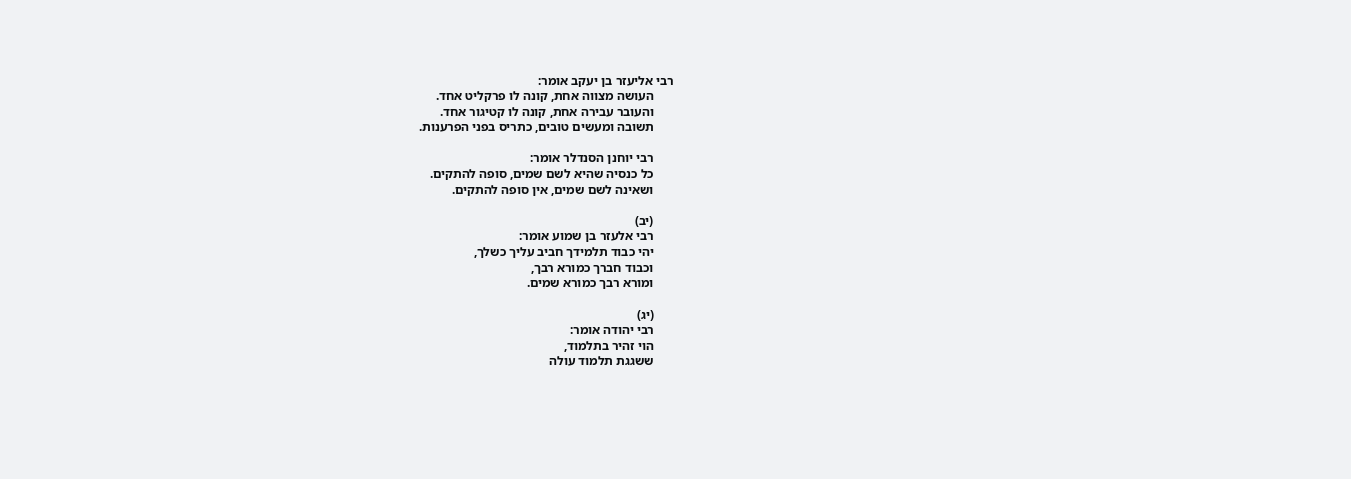רבי אליעזר בן יעקב אומר:
      העושה מצווה אחת, קונה לו פרקליט אחד.
      והעובר עבירה אחת, קונה לו קטיגור אחד.
      תשובה ומעשים טובים, כתריס בפני הפרענות.

      רבי יוחנן הסנדלר אומר:
      כל כנסיה שהיא לשם שמים, סופה להתקים.
      ושאינה לשם שמים, אין סופה להתקים.

      (יב)
      רבי אלעזר בן שמוע אומר:
      יהי כבוד תלמידך חביב עליך כשלך,
      וכבוד חברך כמורא רבך,
      ומורא רבך כמורא שמים.

      (יג)
      רבי יהודה אומר:
      הוי זהיר בתלמוד,
      ששגגת תלמוד עולה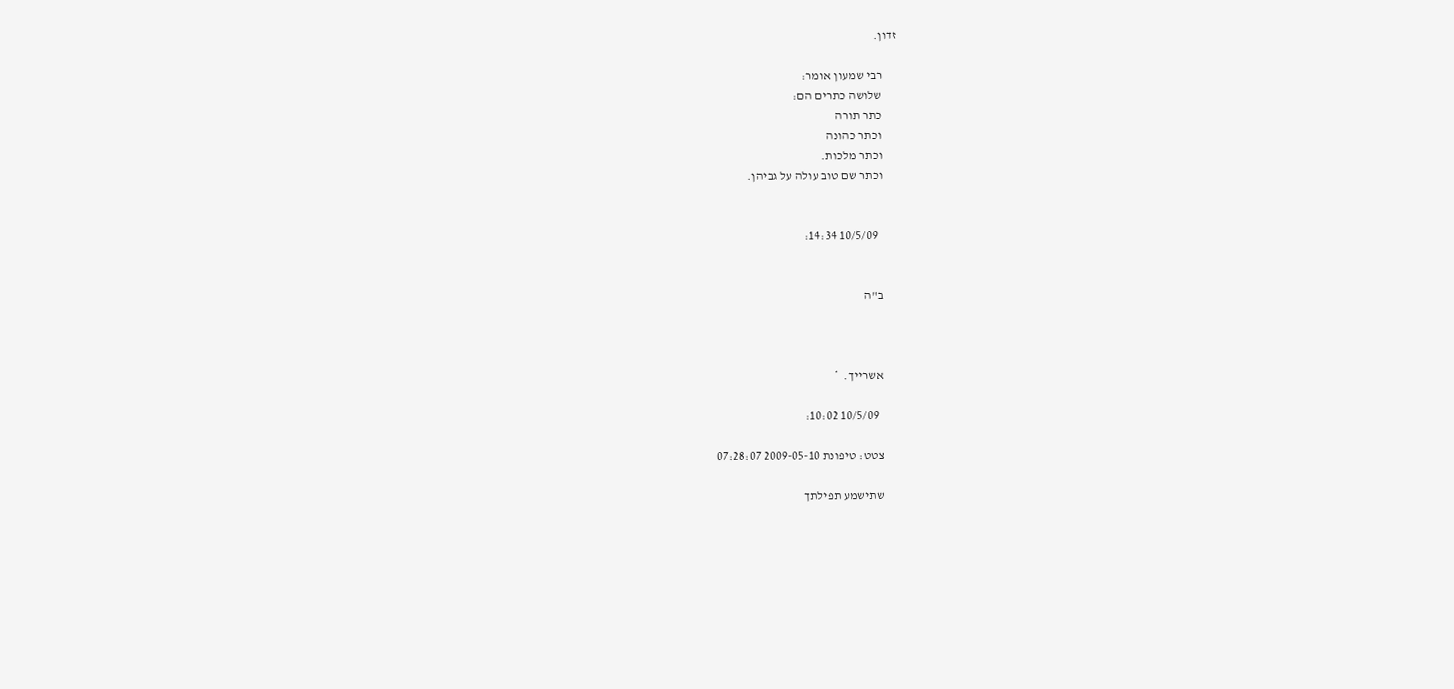זדון.

      רבי שמעון אומר:
      שלושה כתרים הם:
      כתר תורה
      וכתר כהונה
      וכתר מלכות.
      וכתר שם טוב עולה על גביהן.


        10/5/09 14:34:


      ב"ה



      אשרייך.  *

        10/5/09 10:02:

      צטט: טיפונת 2009-05-10 07:28:07

      שתישמע תפילתך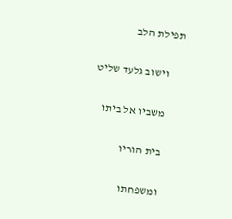תפילת הלב

      וישוב גלעד שליט

      משביו אל ביתו

      בית הוריו

      ומשפחתו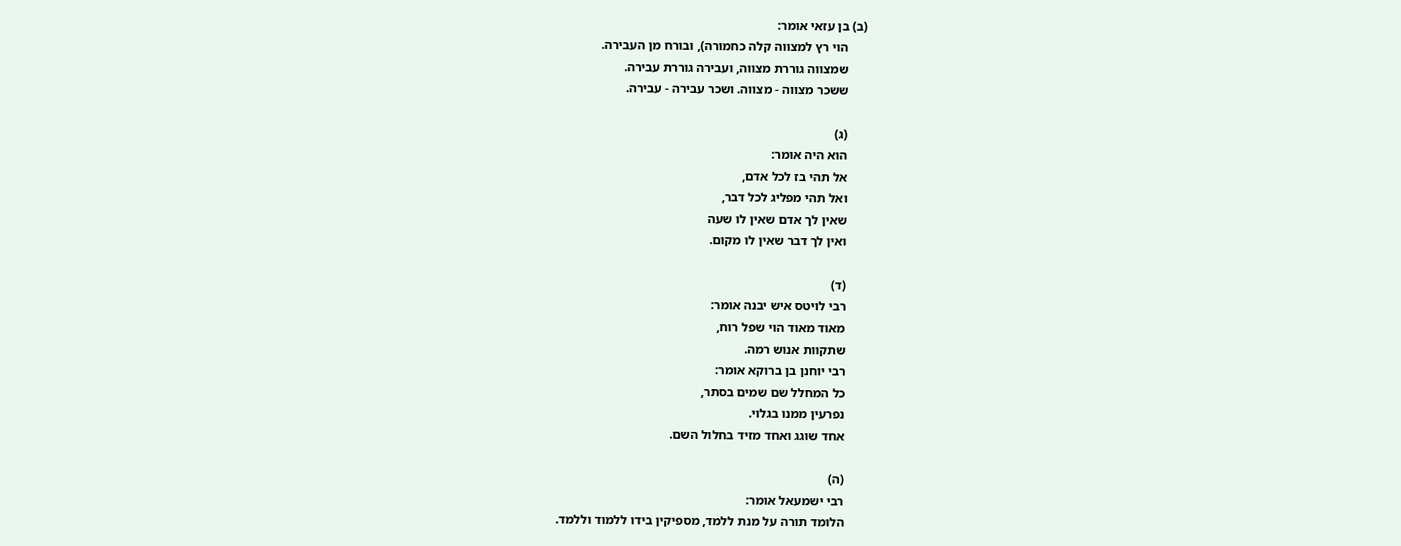(ב) בן עזאי אומר:
      הוי רץ למצווה קלה כחמורה), ובורח מן העבירה.
      שמצווה גוררת מצווה, ועבירה גוררת עבירה.
      ששכר מצווה - מצווה. ושכר עבירה - עבירה.

      (ג)
      הוא היה אומר:
      אל תהי בז לכל אדם,
      ואל תהי מפליג לכל דבר,
      שאין לך אדם שאין לו שעה
      ואין לך דבר שאין לו מקום.

      (ד)
      רבי לויטס איש יבנה אומר:
      מאוד מאוד הוי שפל רוח,
      שתקוות אנוש רמה.
      רבי יוחנן בן ברוקא אומר:
      כל המחלל שם שמים בסתר,
      נפרעין ממנו בגלוי.
      אחד שוגג ואחד מזיד בחלול השם.

      (ה)
      רבי ישמעאל אומר:
      הלומד תורה על מנת ללמד, מספיקין בידו ללמוד וללמד.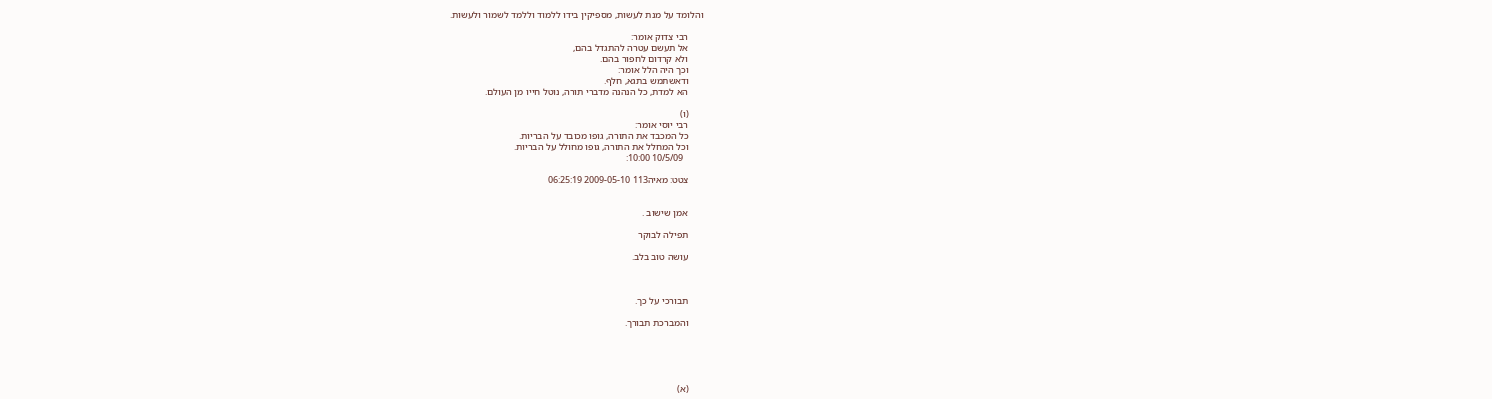והלומד על מנת לעשות, מספיקין בידו ללמוד וללמד לשמור ולעשות.

      רבי צדוק אומר:
      אל תעשם עטרה להתגדל בהם,
      ולא קרדום לחפור בהם.
      וכך היה הלל אומר:
      ודאשתמש בתגא, חלף.
      הא למדת, כל הנהנה מדברי תורה, נוטל חייו מן העולם.

      (ו)
      רבי יוסי אומר:
      כל המכבד את התורה, גופו מכובד על הבריות.
      וכל המחלל את התורה, גופו מחולל על הבריות.
        10/5/09 10:00:

      צטט: מאיה113 2009-05-10 06:25:19


      אמן שישוב .

      תפילה לבוקר

      עושה טוב בלב.



      תבורכי על כך.

      והמברכת תבורך.





      (א)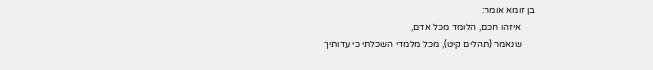בן זומא אומר:
      איזהו חכם, הלומד מכל אדם,
      שנאמר (תהלים קיט), מכל מלמדי השכלתי כי עדותיך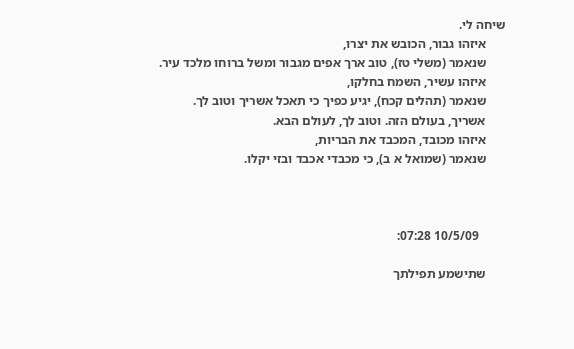שיחה לי.
      איזהו גבור, הכובש את יצרו,
      שנאמר (משלי טז), טוב ארך אפים מגבור ומשל ברוחו מלכד עיר.
      איזהו עשיר, השמח בחלקו,
      שנאמר (תהלים קכח), יגיע כפיך כי תאכל אשריך וטוב לך.
      אשריך, בעולם הזה. וטוב לך, לעולם הבא.
      איזהו מכובד, המכבד את הבריות,
      שנאמר (שמואל א ב), כי מכבדי אכבד ובזי יקלו.



        10/5/09 07:28:

      שתישמע תפילתך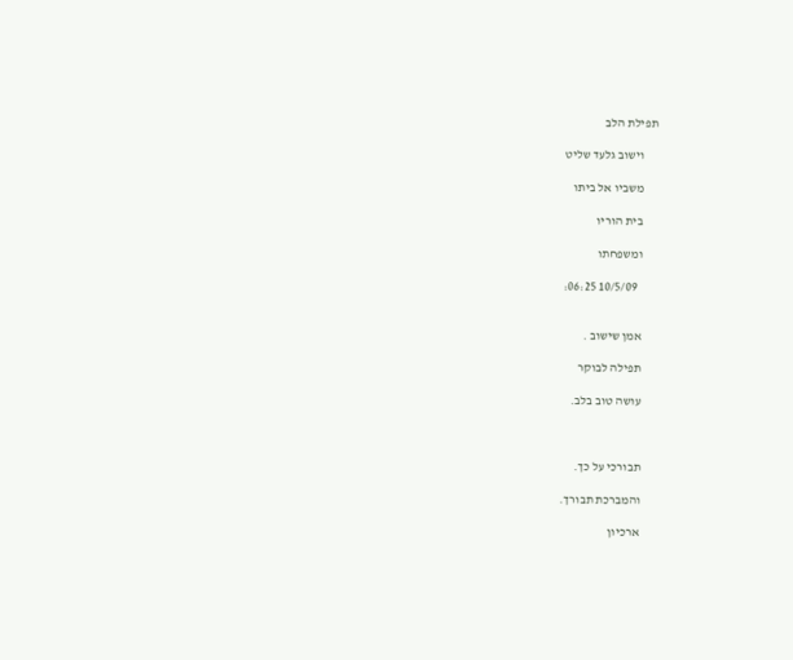תפילת הלב

      וישוב גלעד שליט

      משביו אל ביתו

      בית הוריו

      ומשפחתו

        10/5/09 06:25:


      אמן שישוב .

      תפילה לבוקר

      עושה טוב בלב.



      תבורכי על כך.

      והמברכת תבורך.

      ארכיון